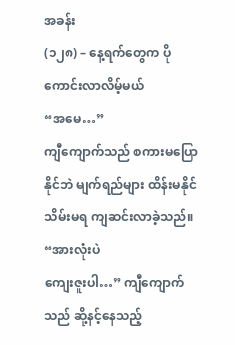အခန်း
(၁၂၈) – နေ့ရက်တွေက ပိုကောင်းလာလိမ့်မယ်
“အမေ…”
ကျီကျောက်သည် စကားမပြောနိုင်ဘဲ မျက်ရည်များ ထိန်းမနိုင် သိမ်းမရ ကျဆင်းလာခဲ့သည်။
“အားလုံးပဲ
ကျေးဇူးပါ…” ကျီကျောက်သည် ဆို့နင့်နေသည့်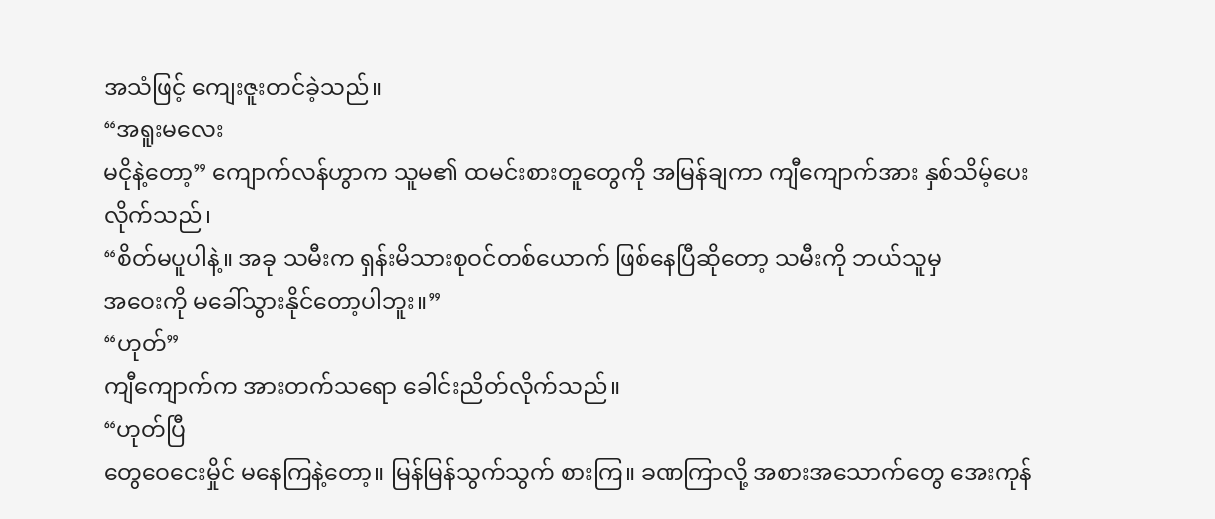အသံဖြင့် ကျေးဇူးတင်ခဲ့သည်။
“အရူးမလေး
မငိုနဲ့တော့” ကျောက်လန်ဟွာက သူမ၏ ထမင်းစားတူတွေကို အမြန်ချကာ ကျီကျောက်အား နှစ်သိမ့်ပေးလိုက်သည်၊
“စိတ်မပူပါနဲ့။ အခု သမီးက ရှန်းမိသားစုဝင်တစ်ယောက် ဖြစ်နေပြီဆိုတော့ သမီးကို ဘယ်သူမှ
အဝေးကို မခေါ်သွားနိုင်တော့ပါဘူး။”
“ဟုတ်”
ကျီကျောက်က အားတက်သရော ခေါင်းညိတ်လိုက်သည်။
“ဟုတ်ပြီ
တွေဝေငေးမှိုင် မနေကြနဲ့တော့။ မြန်မြန်သွက်သွက် စားကြ။ ခဏကြာလို့ အစားအသောက်တွေ အေးကုန်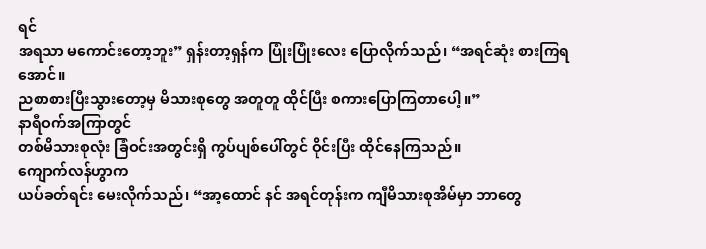ရင်
အရသာ မကောင်းတော့ဘူး” ရှန်းတာ့ရှန်က ပြုံးပြုံးလေး ပြောလိုက်သည်၊ “အရင်ဆုံး စားကြရအောင်။
ညစာစားပြီးသွားတော့မှ မိသားစုတွေ အတူတူ ထိုင်ပြီး စကားပြောကြတာပေါ့။”
နာရီဝက်အကြာတွင်
တစ်မိသားစုလုံး ခြံဝင်းအတွင်းရှိ ကွပ်ပျစ်ပေါ်တွင် ဝိုင်းပြီး ထိုင်နေကြသည်။
ကျောက်လန်ဟွာက
ယပ်ခတ်ရင်း မေးလိုက်သည်၊ “အာ့ထောင် နင် အရင်တုန်းက ကျီမိသားစုအိမ်မှာ ဘာတွေ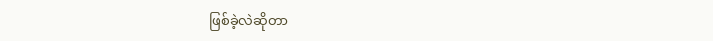ဖြစ်ခဲ့လဲဆိုတာ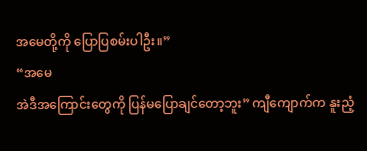အမေတို့ကို ပြောပြစမ်းပါဦး။”
“အမေ
အဲဒီအကြောင်းတွေကို ပြန်မပြောချင်တော့ဘူး” ကျီကျောက်က နူးညံ့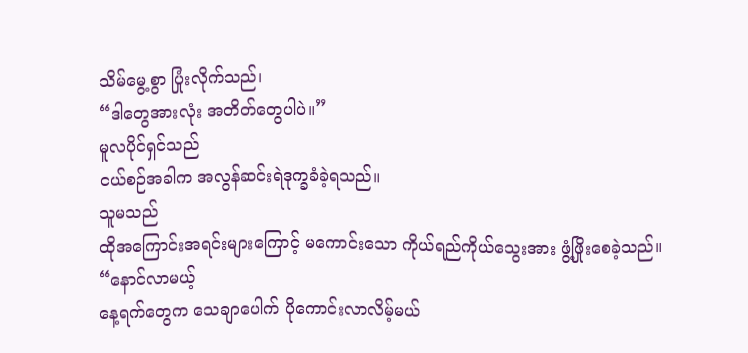သိမ်မွေ့စွာ ပြုံးလိုက်သည်၊
“ဒါတွေအားလုံး အတိတ်တွေပါပဲ။”
မူလပိုင်ရှင်သည်
ငယ်စဉ်အခါက အလွန်ဆင်းရဲဒုက္ခခံခဲ့ရသည်။
သူမသည်
ထိုအကြောင်းအရင်းများကြောင့် မကောင်းသော ကိုယ်ရည်ကိုယ်သွေးအား ဖွံ့ဖြိုးစေခဲ့သည်။
“နောင်လာမယ့်
နေ့ရက်တွေက သေချာပေါက် ပိုကောင်းလာလိမ့်မယ်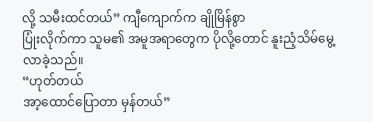လို့ သမီးထင်တယ်” ကျီကျောက်က ချိုမြိန်စွာ
ပြုံးလိုက်ကာ သူမ၏ အမူအရာတွေက ပိုလို့တောင် နူးညံ့သိမ်မွေ့လာခဲ့သည်။
“ဟုတ်တယ်
အာ့ထောင်ပြောတာ မှန်တယ်”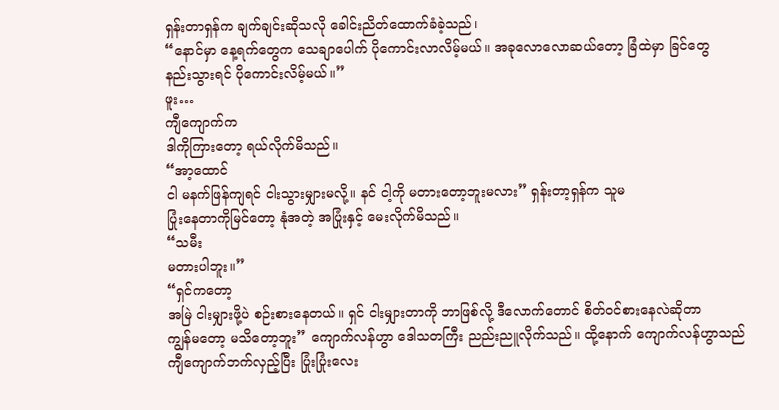ရှန်းတာရှန်က ချက်ချင်းဆိုသလို ခေါင်းညိတ်ထောက်ခံခဲ့သည်၊
“နောင်မှာ နေ့ရက်တွေက သေချာပေါက် ပိုကောင်းလာလိမ့်မယ်။ အခုလောလောဆယ်တော့ ခြံထဲမှာ ခြင်တွေ
နည်းသွားရင် ပိုကောင်းလိမ့်မယ်။”
ဖူး…
ကျီကျောက်က
ဒါကိုကြားတော့ ရယ်လိုက်မိသည်။
“အာ့ထောင်
ငါ မနက်ဖြန်ကျရင် ငါးသွားမျှားမလို့။ နင် ငါ့ကို မတားတော့ဘူးမလား” ရှန်းတာ့ရှန်က သူမ
ပြုံးနေတာကိုမြင်တော့ နုံအတဲ့ အပြုံးနှင့် မေးလိုက်မိသည်။
“သမီး
မတားပါဘူး။”
“ရှင်ကတော့
အမြဲ ငါးမျှားဖို့ပဲ စဉ်းစားနေတယ်။ ရှင် ငါးမျှားတာကို ဘာဖြစ်လို့ ဒီလောက်တောင် စိတ်ဝင်စားနေလဲဆိုတာ
ကျွန်မတော့ မသိတော့ဘူး” ကျောက်လန်ဟွာ ဒေါသတကြီး ညည်းညူလိုက်သည်။ ထို့နောက် ကျောက်လန်ဟွာသည်
ကျီကျောက်ဘက်လှည့်ပြီး ပြုံးပြုံးလေး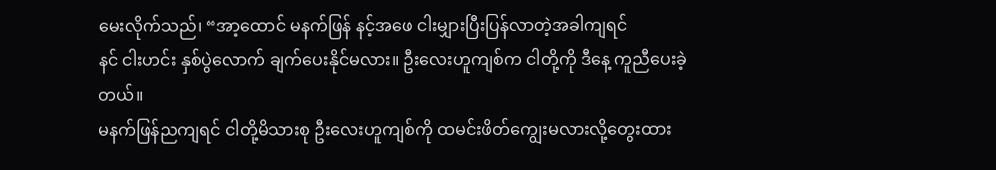မေးလိုက်သည်၊ “အာ့ထောင် မနက်ဖြန် နင့်အဖေ ငါးမျှားပြီးပြန်လာတဲ့အခါကျရင်
နင် ငါးဟင်း နှစ်ပွဲလောက် ချက်ပေးနိုင်မလား။ ဦးလေးဟူကျစ်က ငါတို့ကို ဒီနေ့ ကူညီပေးခဲ့တယ်။
မနက်ဖြန်ညကျရင် ငါတို့မိသားစု ဦးလေးဟူကျစ်ကို ထမင်းဖိတ်ကျွေးမလားလို့တွေးထား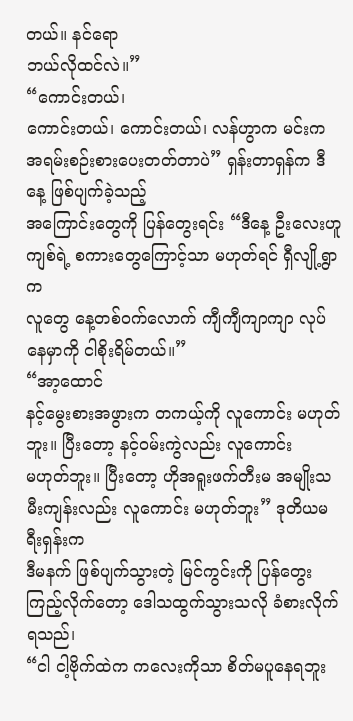တယ်။ နင်ရော
ဘယ်လိုထင်လဲ။”
“ကောင်းတယ်၊
ကောင်းတယ်၊ ကောင်းတယ်၊ လန်ဟွာက မင်းက အရမ်းစဉ်းစားပေးတတ်တာပဲ” ရှန်းတာရှန်က ဒီနေ့ ဖြစ်ပျက်ခဲ့သည့်
အကြောင်းတွေကို ပြန်တွေးရင်း “ဒီနေ့ ဦးလေးဟူကျစ်ရဲ့ စကားတွေကြောင့်သာ မဟုတ်ရင် ရှီလျို့ရွာက
လူတွေ နေ့တစ်ဝက်လောက် ကျီကျီကျာကျာ လုပ်နေမှာကို ငါစိုးရိမ်တယ်။”
“အာ့ထောင်
နင့်မွေးစားအဖွားက တကယ့်ကို လူကောင်း မဟုတ်ဘူး။ ပြီးတော့ နင့်ဝမ်းကွဲလည်း လူကောင်း
မဟုတ်ဘူး။ ပြီးတော့ ဟိုအရူးဖက်တီးမ အမျိုးသမီးကျန်းလည်း လူကောင်း မဟုတ်ဘူး” ဒုတိယမရီးရှန်းက
ဒီမနက် ဖြစ်ပျက်သွားတဲ့ မြင်ကွင်းကို ပြန်တွေးကြည့်လိုက်တော့ ဒေါသထွက်သွားသလို ခံစားလိုက်ရသည်၊
“ငါ ငါ့ဗိုက်ထဲက ကလေးကိုသာ စိတ်မပူနေရဘူး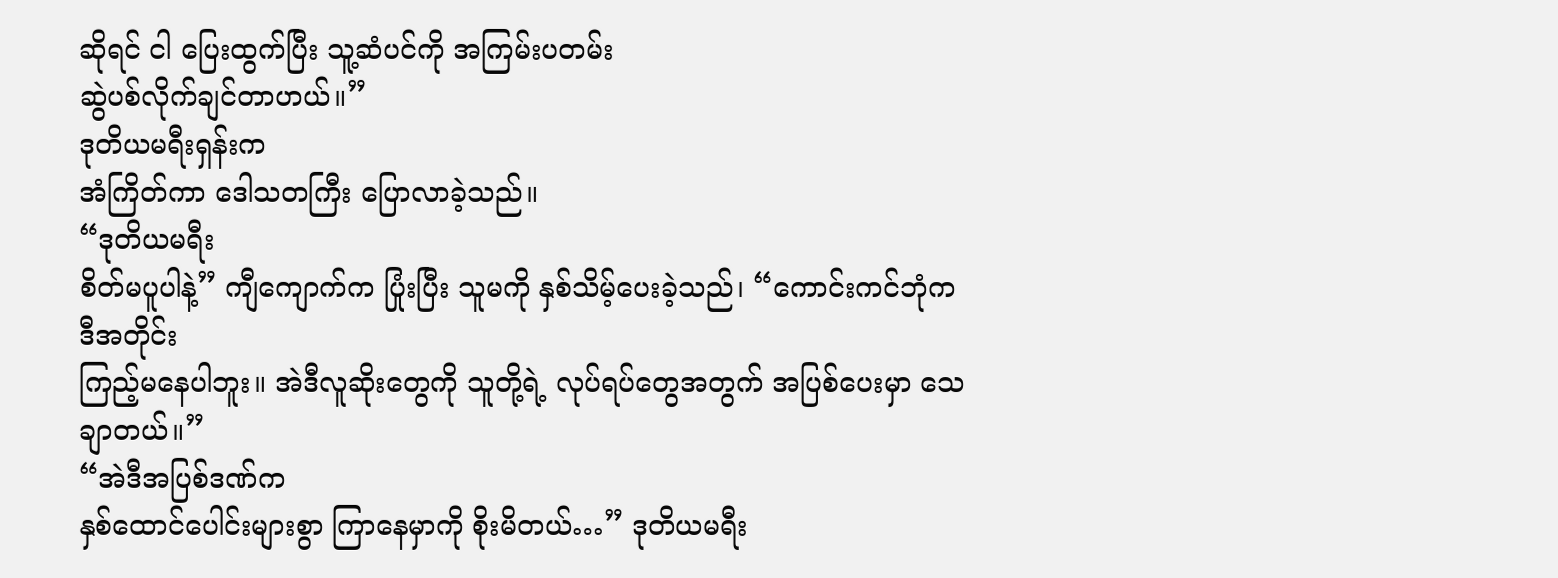ဆိုရင် ငါ ပြေးထွက်ပြီး သူ့ဆံပင်ကို အကြမ်းပတမ်း
ဆွဲပစ်လိုက်ချင်တာဟယ်။”
ဒုတိယမရီးရှန်းက
အံကြိတ်ကာ ဒေါသတကြီး ပြောလာခဲ့သည်။
“ဒုတိယမရီး
စိတ်မပူပါနဲ့” ကျီကျောက်က ပြုံးပြီး သူမကို နှစ်သိမ့်ပေးခဲ့သည်၊ “ကောင်းကင်ဘုံက ဒီအတိုင်း
ကြည့်မနေပါဘူး။ အဲဒီလူဆိုးတွေကို သူတို့ရဲ့ လုပ်ရပ်တွေအတွက် အပြစ်ပေးမှာ သေချာတယ်။”
“အဲဒီအပြစ်ဒဏ်က
နှစ်ထောင်ပေါင်းများစွာ ကြာနေမှာကို စိုးမိတယ်…” ဒုတိယမရီး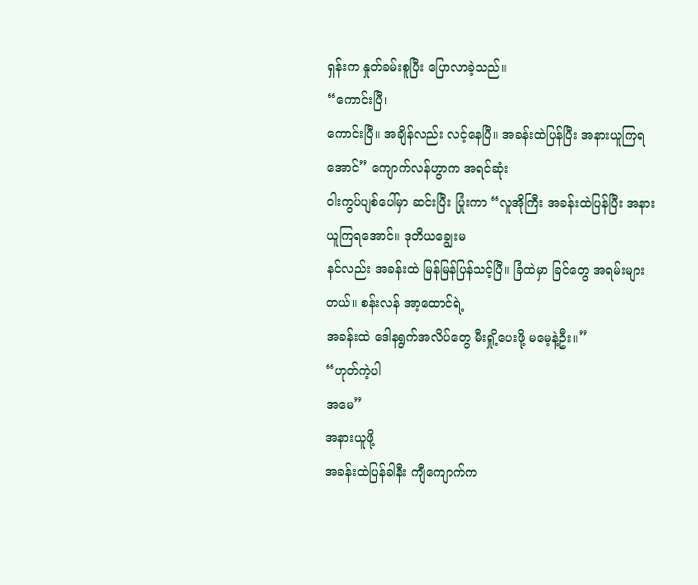ရှန်းက နှုတ်ခမ်းစူပြီး ပြောလာခဲ့သည်။
“ကောင်းပြီ၊
ကောင်းပြီ။ အချိန်လည်း လင့်နေပြီ။ အခန်းထဲပြန်ပြီး အနားယူကြရအောင်” ကျောက်လန်ဟွာက အရင်ဆုံး
ဝါးကွပ်ပျစ်ပေါ်မှာ ဆင်းပြီး ပြုံးကာ “လူအိုကြီး အခန်းထဲပြန်ပြီး အနားယူကြရအောင်။ ဒုတိယချွေးမ
နင်လည်း အခန်းထဲ မြန်မြန်ပြန်သင့်ပြီ။ ခြံထဲမှာ ခြင်တွေ အရမ်းများတယ်။ စန်းလန် အာ့ထောင်ရဲ့
အခန်းထဲ ဒေါနရွက်အလိပ်တွေ မီးရှို့ပေးဖို့ မမေ့နဲ့ဦး။”
“ဟုတ်ကဲ့ပါ
အမေ”
အနားယူဖို့
အခန်းထဲပြန်ခါနီး ကျီကျောက်က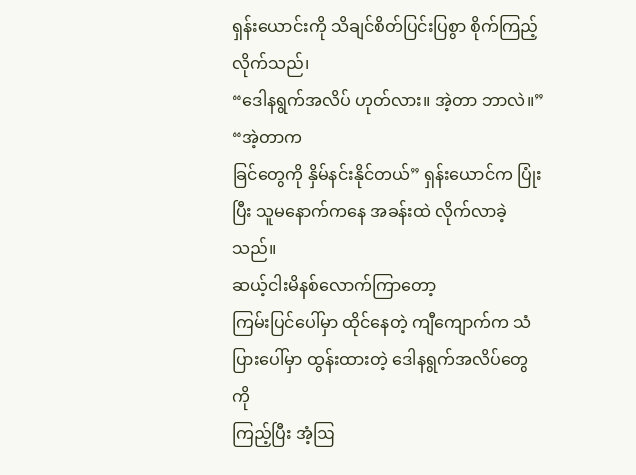ရှန်းယောင်းကို သိချင်စိတ်ပြင်းပြစွာ စိုက်ကြည့်လိုက်သည်၊
“ဒေါနရွက်အလိပ် ဟုတ်လား။ အဲ့တာ ဘာလဲ။”
“အဲ့တာက
ခြင်တွေကို နှိမ်နင်းနိုင်တယ်” ရှန်းယောင်က ပြုံးပြီး သူမနောက်ကနေ အခန်းထဲ လိုက်လာခဲ့သည်။
ဆယ့်ငါးမိနစ်လောက်ကြာတော့
ကြမ်းပြင်ပေါ်မှာ ထိုင်နေတဲ့ ကျီကျောက်က သံပြားပေါ်မှာ ထွန်းထားတဲ့ ဒေါနရွက်အလိပ်တွေကို
ကြည့်ပြီး အံ့ဩ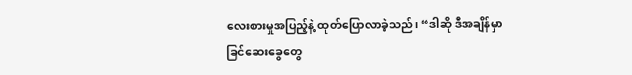လေးစားမှုအပြည့်နဲ့ ထုတ်ပြောလာခဲ့သည်၊ “ဒါဆို ဒီအချိန်မှာ ခြင်ဆေးခွေတွေ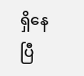ရှိနေပြီ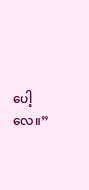ပေါ့လေ။”